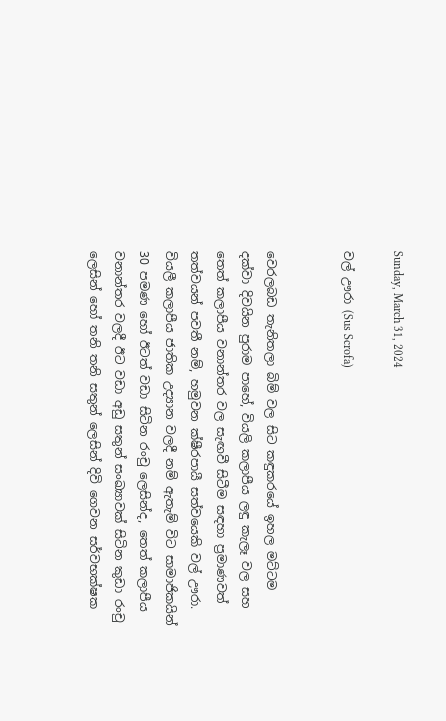Sunday, March 31, 2024

වල් ඌරා (Sus Scrofa)


වෙරලබඩ තැනිතලා බිම් වල සිට කඳුකරයේ ඉහල මට්ටම දක්වා දිවයින පුරාම පාහේ, වියලි කලාපීය ලඳු කැලෑ වල සහ තෙත් කලාපීය වනාන්තර වල සැඟවී සිටීම සඳහා ප්‍රමාණවත් තත්වයන් පවතී නම්, හමුවන ක්ෂීරපායී සත්වයෙකි වල් ඌරා. වියලී කලාපීය ජාතික උද්‍යාන වලදී නම් ඇතැම් විට සාමාජිකයින් 30 පමණ හෝ ඊටත් වඩා සිටින රංචු ලෙසින්ද, තෙත් කලාපීය වනාන්තර වලදී ඊට වඩා අඩු සතුන් සංඛ්‍යාවක් සිටින කුඩා රංචු ලෙසින් හෝ තනි තනි සතුන් ලෙසින් දිවි ගෙවන සර්වභක්ෂක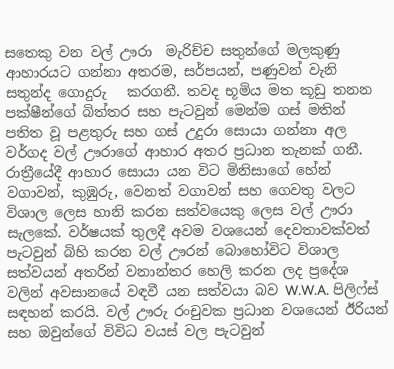සතෙකු වන වල් ඌරා  මැරිච්ච සතුන්ගේ මලකුණු ආහාරයට ගන්නා අතරම, සර්පයන්, පණුවන් වැනි සතුන්ද ගොදුරු   කරගනී. තවද භූමිය මත කූඩු තනන පක්ෂීන්ගේ බිත්තර සහ පැටවුන් මෙන්ම ගස් මතින් පතිත වූ පළතුරු සහ ගස් උදුරා සොයා ගන්නා අල වර්ගද වල් ඌරාගේ ආහාර අතර ප්‍රධාන තැනක් ගනී. රාත්‍රීයේදී ආහාර සොයා යන විට මිනිසාගේ හේන් වගාවන්, කුඹුරු, වෙනත් වගාවන් සහ ගෙවතු වලට විශාල ලෙස හානි කරන සත්වයෙකු ලෙස වල් ඌරා සැලකේ. වර්ෂයක් තුලදී අවම වශයෙන් දෙවතාවක්වත් පැටවුන් බිහි කරන වල් ඌරන් බොහෝවිට විශාල සත්වයන් අතරින් වනාන්තර හෙලි කරන ලද ප්‍රදේශ වලින් අවසානයේ වඳවී යන සත්වයා බව W.W.A. පිලිෆ්ස් සඳහන් කරයි. වල් ඌරු රංචුවක ප්‍රධාන වශයෙන් ඊරියන් සහ ඔවුන්ගේ විවිධ වයස් වල පැටවුන්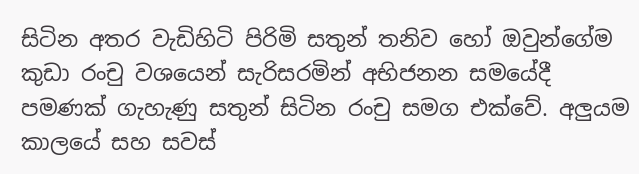සිටින අතර වැඩිහිටි පිරිමි සතුන් තනිව හෝ ඔවුන්ගේම කුඩා රංචු වශයෙන් සැරිසරමින් අභිජනන සමයේදී පමණක් ගැහැණු සතුන් සිටින රංචු සමග එක්වේ. අලුයම කාලයේ සහ සවස්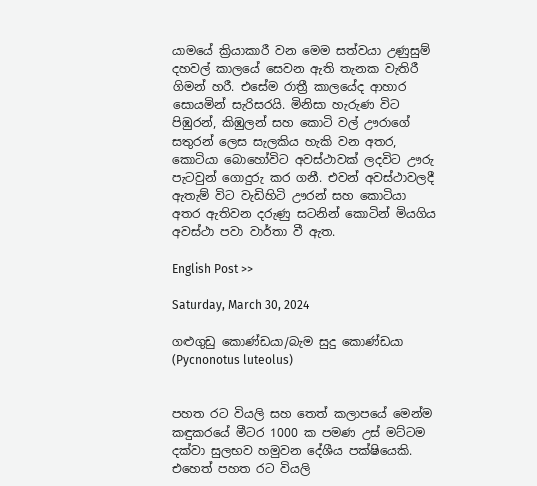යාමයේ ක්‍රියාකාරී වන මෙම සත්වයා උණුසුම් දහවල් කාලයේ සෙවන ඇති තැනක වැතිරී ගිමන් හරී. එසේම රාත්‍රී කාලයේද ආහාර සොයමින් සැරිසරයි. මිනිසා හැරුණ විට පිඹුරන්, කිඹුලන් සහ කොටි වල් ඌරාගේ සතුරන් ලෙස සැලකිය හැකි වන අතර, කොටියා බොහෝවිට අවස්ථාවක් ලදවිට ඌරු පැටවුන් ගොදුරු කර ගනී. එවන් අවස්ථාවලදී ඇතැම් විට වැඩිහිටි ඌරන් සහ කොටියා අතර ඇතිවන දරුණු සටනින් කොටින් මියගිය අවස්ථා පවා වාර්තා වී ඇත.

English Post >>

Saturday, March 30, 2024

ගළුගුඩු කොණ්ඩයා/බැම සුදු කොණ්ඩයා (Pycnonotus luteolus)


පහත රට වියලි සහ තෙත් කලාපයේ මෙන්ම කඳුකරයේ මීටර 1000 ක පමණ උස් මට්ටම දක්වා සුලභව හමුවන දේශීය පක්ෂියෙකි. එහෙත් පහත රට වියලි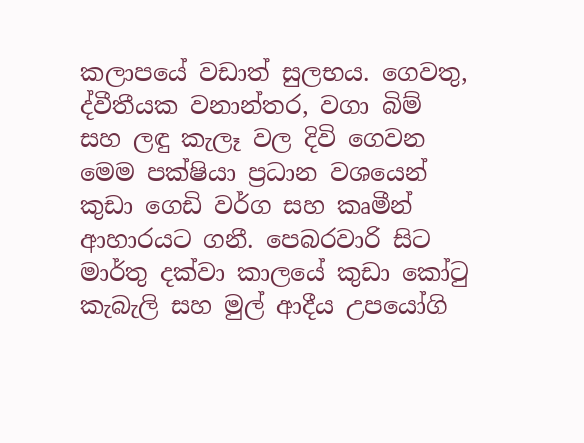කලාපයේ වඩාත් සුලභය. ගෙවතු, ද්වීතීයක වනාන්තර, වගා බිම් සහ ලඳු කැලෑ වල දිවි ගෙවන මෙම පක්ෂියා ප්‍රධාන වශයෙන් කුඩා ගෙඩි වර්ග සහ කෘමීන් ආහාරයට ගනී. පෙබරවාරි සිට මාර්තු දක්වා කාලයේ කුඩා කෝටු කැබැලි සහ මුල් ආදීය උපයෝගි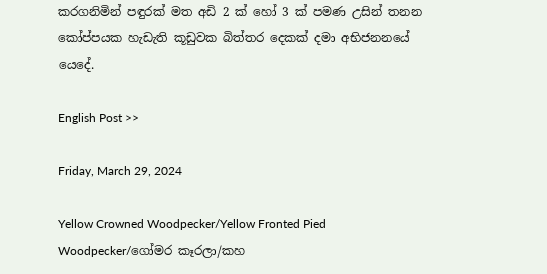කරගනිමින් පඳුරක් මත අඩි 2 ක් හෝ 3 ක් පමණ උසින් තනන කෝප්පයක හැඩැති කූඩුවක බිත්තර දෙකක් දමා අභිජනනයේ යෙදේ.

English Post >>

Friday, March 29, 2024

Yellow Crowned Woodpecker/Yellow Fronted Pied Woodpecker/ගෝමර කෑරලා/කහ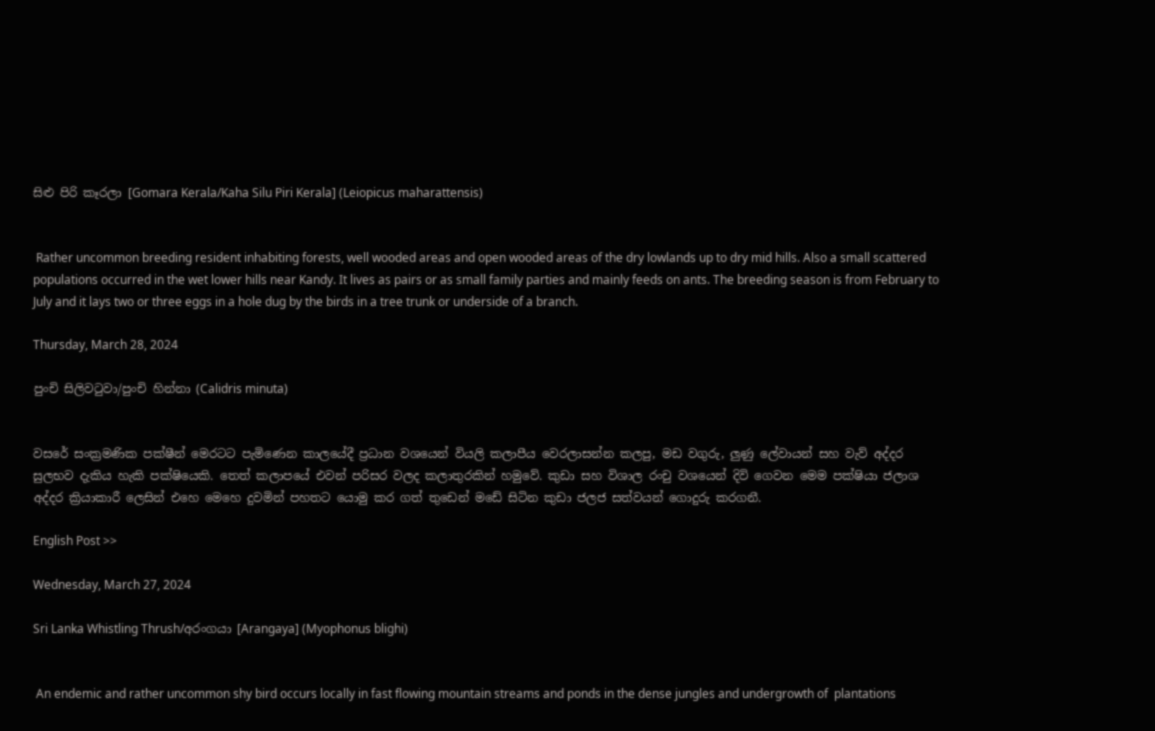සිළු පිරි කෑරලා [Gomara Kerala/Kaha Silu Piri Kerala] (Leiopicus maharattensis)


 Rather uncommon breeding resident inhabiting forests, well wooded areas and open wooded areas of the dry lowlands up to dry mid hills. Also a small scattered populations occurred in the wet lower hills near Kandy. It lives as pairs or as small family parties and mainly feeds on ants. The breeding season is from February to July and it lays two or three eggs in a hole dug by the birds in a tree trunk or underside of a branch.

Thursday, March 28, 2024

පුංචි සිලිවටුවා/පුංචි හින්නා (Calidris minuta)


වසරේ සංක්‍රමණික පක්ෂීන් මෙරටට පැමිණෙන කාලයේදී ප්‍රධාන වශයෙන් වියලි කලාපීය වෙරලාසන්න කලපු, මඩ වගුරු, ලුණු ලේවායන් සහ වැව් අද්දර සුලභව දැකිය හැකි පක්ෂියෙකි. තෙත් කලාපයේ එවන් පරිසර වලද කලාතුරකින් හමුවේ. කුඩා සහ විශාල රංචු වශයෙන් දිවි ගෙවන මෙම පක්ෂියා ජලාශ අද්දර ක්‍රියාකාරී ලෙසින් එහෙ මෙහෙ දුවමින් පහතට යොමු කර ගත් තුඩෙන් මඩේ සිටින කුඩා ජලජ සත්වයන් ගොදුරු කරගනී.

English Post >>

Wednesday, March 27, 2024

Sri Lanka Whistling Thrush/අරංගයා [Arangaya] (Myophonus blighi)


 An endemic and rather uncommon shy bird occurs locally in fast flowing mountain streams and ponds in the dense jungles and undergrowth of  plantations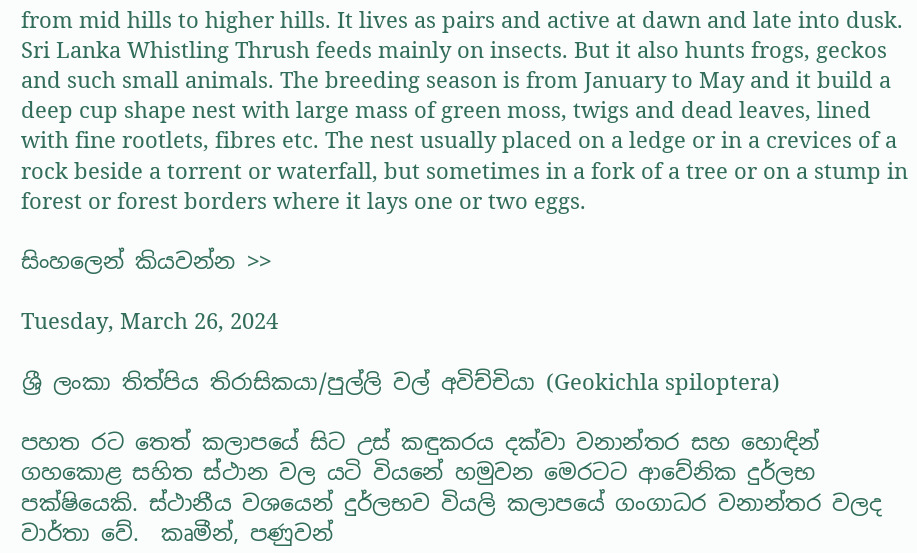from mid hills to higher hills. It lives as pairs and active at dawn and late into dusk. Sri Lanka Whistling Thrush feeds mainly on insects. But it also hunts frogs, geckos and such small animals. The breeding season is from January to May and it build a deep cup shape nest with large mass of green moss, twigs and dead leaves, lined with fine rootlets, fibres etc. The nest usually placed on a ledge or in a crevices of a rock beside a torrent or waterfall, but sometimes in a fork of a tree or on a stump in forest or forest borders where it lays one or two eggs.

සිංහලෙන් කියවන්න >>

Tuesday, March 26, 2024

ශ්‍රී ලංකා තිත්පිය තිරාසිකයා/පුල්ලි වල් අවිච්චියා (Geokichla spiloptera)

පහත රට තෙත් කලාපයේ සිට උස් කඳුකරය දක්වා වනාන්තර සහ හොඳින් ගහකොළ සහිත ස්ථාන වල යටි වියනේ හමුවන මෙරටට ආවේනික දුර්ලභ පක්ෂියෙකි. ස්ථානීය වශයෙන් දුර්ලභව වියලි කලාපයේ ගංගාධර වනාන්තර වලද වාර්තා වේ.  කෘමීන්, පණුවන්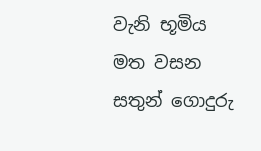වැනි භූමිය මත වසන සතුන් ගොදුරු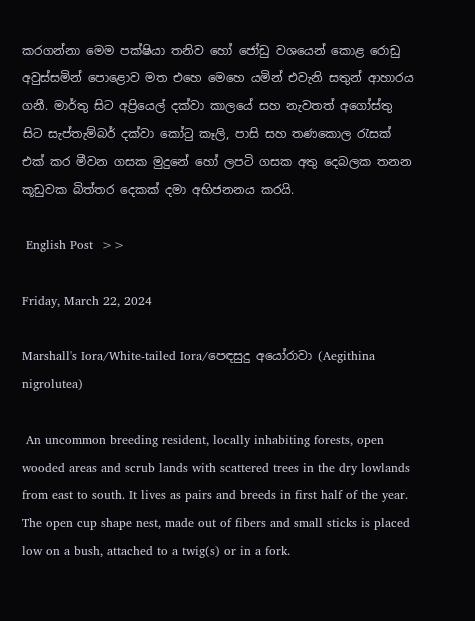කරගන්නා මෙම පක්ෂියා තනිව හෝ ජෝඩු වශයෙන් කොළ රොඩු අවුස්සමින් පොළොව මත එහෙ මෙහෙ යමින් එවැනි සතුන් ආහාරය ගනී. මාර්තු සිට අප්‍රියෙල් දක්වා කාලයේ සහ නැවතත් අගෝස්තු සිට සැප්තැම්බර් දක්වා කෝටු කෑලි, පාසි සහ තණකොල රැසක් එක් කර මීවන ගසක මුදුනේ හෝ ලපටි ගසක අතු දෙබලක තනන කූඩුවක බිත්තර දෙකක් දමා අභිජනනය කරයි.

 English Post  >>

Friday, March 22, 2024

Marshall's Iora/White-tailed Iora/පෙඳසුදු අයෝරාවා (Aegithina nigrolutea)

 An uncommon breeding resident, locally inhabiting forests, open wooded areas and scrub lands with scattered trees in the dry lowlands from east to south. It lives as pairs and breeds in first half of the year. The open cup shape nest, made out of fibers and small sticks is placed low on a bush, attached to a twig(s) or in a fork.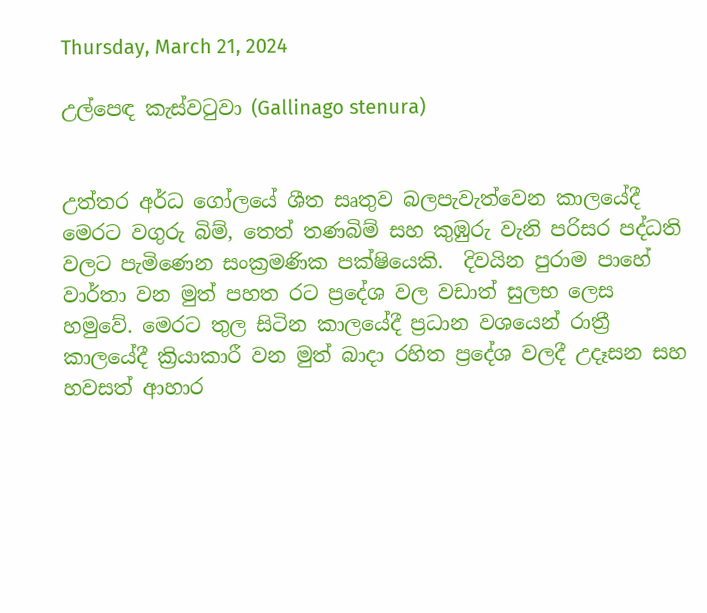Thursday, March 21, 2024

උල්පෙඳ කැස්වටුවා (Gallinago stenura)


උත්තර අර්ධ ගෝලයේ ශීත සෘතුව බලපැවැත්වෙන කාලයේදී මෙරට වගුරු බිම්, තෙත් තණබිම් සහ කුඹුරු වැනි පරිසර පද්ධති වලට පැමිණෙන සංක්‍රමණික පක්ෂියෙකි.  දිවයින පුරාම පාහේ වාර්තා වන මුත් පහත රට ප්‍රදේශ වල වඩාත් සුලභ ලෙස හමුවේ. මෙරට තුල සිටින කාලයේදී ප්‍රධාන වශයෙන් රාත්‍රී කාලයේදී ක්‍රියාකාරී වන මුත් බාදා රහිත ප්‍රදේශ වලදී උදෑසන සහ හවසත් ආහාර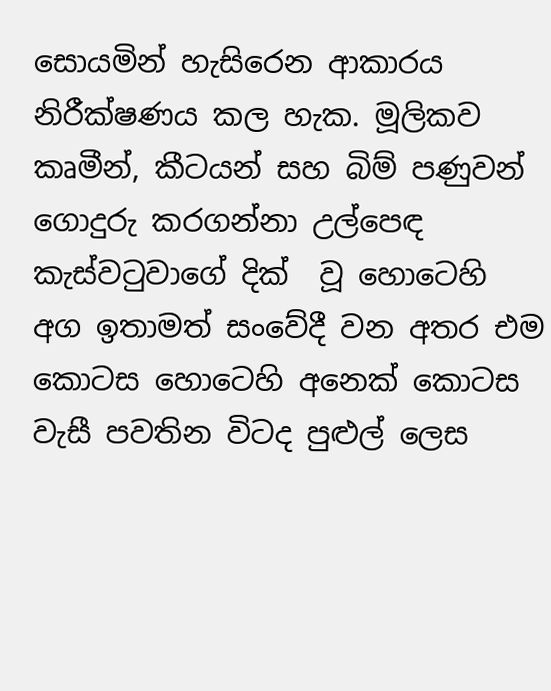සොයමින් හැසිරෙන ආකාරය නිරීක්ෂණය කල හැක. මූලිකව කෘමීන්, කීටයන් සහ බිම් පණුවන් ගොදුරු කරගන්නා උල්පෙඳ කැස්වටුවාගේ දික්  වූ හොටෙහි අග ඉතාමත් සංවේදී වන අතර එම කොටස හොටෙහි අනෙක් කොටස වැසී පවතින විටද පුළුල් ලෙස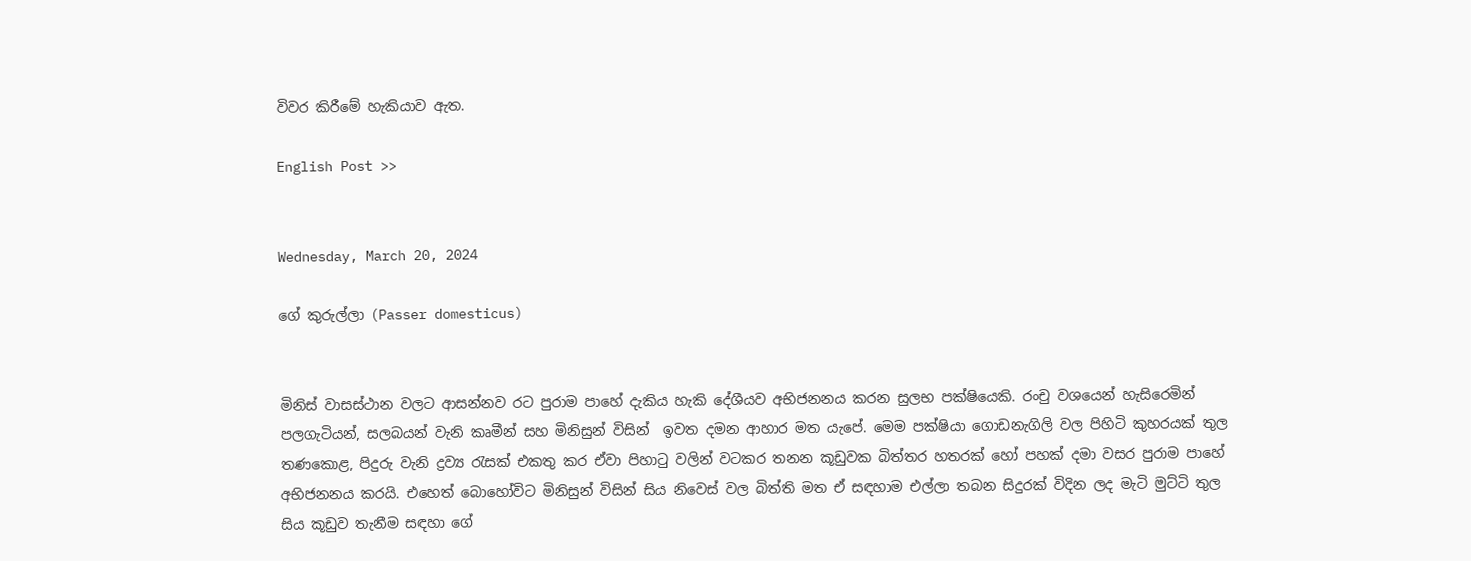විවර කිරීමේ හැකියාව ඇත.

English Post >>


Wednesday, March 20, 2024

ගේ කුරුල්ලා (Passer domesticus)


මිනිස් වාසස්ථාන වලට ආසන්නව රට පුරාම පාහේ දැකිය හැකි දේශීයව අභිජනනය කරන සුලභ පක්ෂියෙකි. රංචු වශයෙන් හැසිරෙමින් පලගැටියන්, සලබයන් වැනි කෘමීන් සහ මිනිසුන් විසින්  ඉවත දමන ආහාර මත යැපේ. මෙම පක්ෂියා ගොඩනැගිලි වල පිහිටි කුහරයක් තුල තණකොළ, පිදුරු වැනි ද්‍රව්‍ය රැසක් එකතු කර ඒවා පිහාටු වලින් වටකර තනන කූඩුවක බිත්තර හතරක් හෝ පහක් දමා වසර පුරාම පාහේ අභිජනනය කරයි. එහෙත් බොහෝවිට මිනිසුන් විසින් සිය නිවෙස් වල බිත්ති මත ඒ සඳහාම එල්ලා තබන සිදුරක් විදින ලද මැටි මුට්ටි තුල සිය කූඩුව තැනීම සඳහා ගේ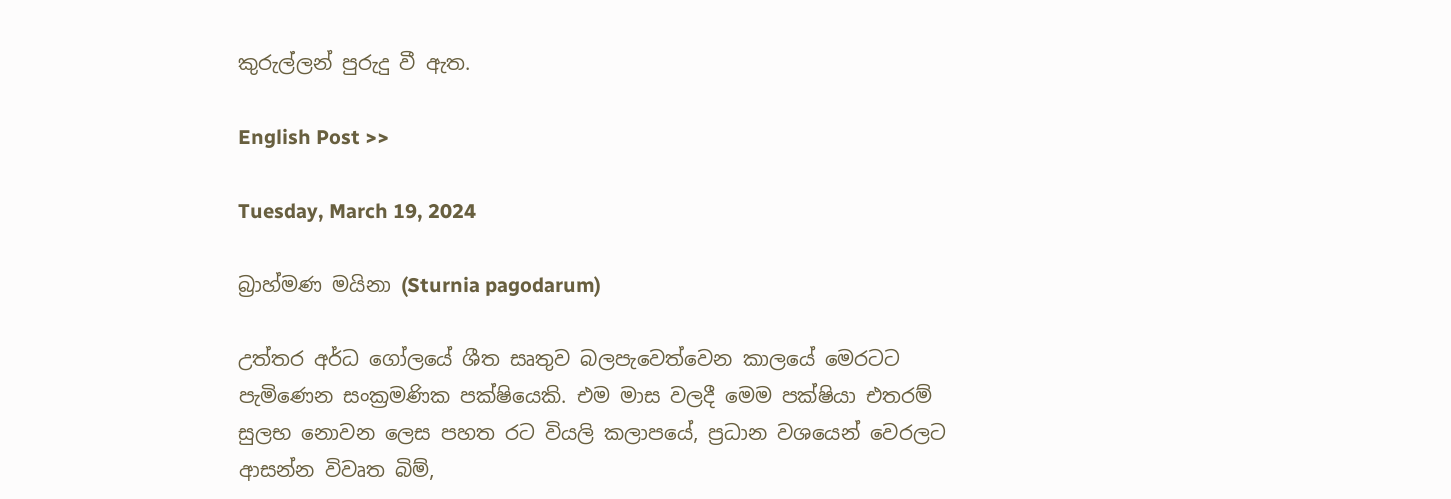කුරුල්ලන් පුරුදු වී ඇත.

English Post >>

Tuesday, March 19, 2024

බ්‍රාහ්මණ මයිනා (Sturnia pagodarum)

උත්තර අර්ධ ගෝලයේ ශීත සෘතුව බලපැවෙත්වෙන කාලයේ මෙරටට පැමිණෙන සංක්‍රමණික පක්ෂියෙකි. එම මාස වලදී මෙම පක්ෂියා එතරම් සුලභ නොවන ලෙස පහත රට වියලි කලාපයේ, ප්‍රධාන වශයෙන් වෙරලට ආසන්න විවෘත බිම්,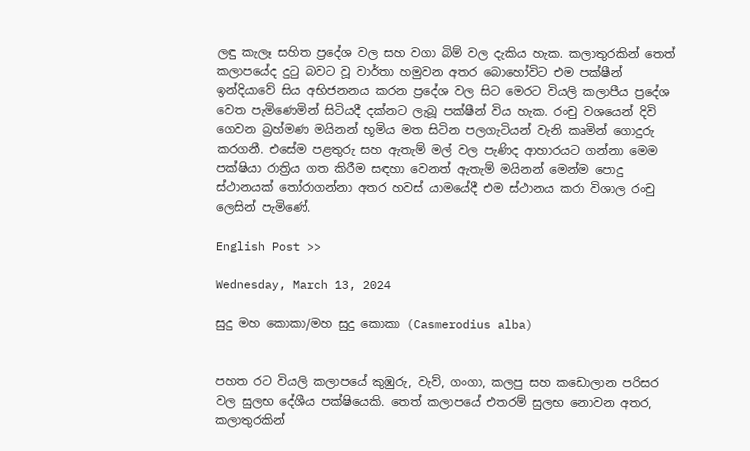ලඳු කැලෑ සහිත ප්‍රදේශ වල සහ වගා බිම් වල දැකිය හැක. කලාතුරකින් තෙත් කලාපයේද දුටු බවට වූ වාර්තා හමුවන අතර බොහෝවිට එම පක්ෂීන් ඉන්දියාවේ සිය අභිජනනය කරන ප්‍රදේශ වල සිට මෙරට වියලි කලාපීය ප්‍රදේශ වෙත පැමිණෙමින් සිටියදී දක්නට ලැබූ පක්ෂීන් විය හැක. රංචු වශයෙන් දිවි ගෙවන බ්‍රහ්මණ මයිනන් භූමිය මත සිටින පලගැටියන් වැනි කෘමින් ගොදුරු කරගනී. එසේම පළතුරු සහ ඇතැම් මල් වල පැණිද ආහාරයට ගන්නා මෙම පක්ෂියා රාත්‍රිය ගත කිරීම සඳහා වෙනත් ඇතැම් මයිනන් මෙන්ම පොදු ස්ථානයක් තෝරාගන්නා අතර හවස් යාමයේදී එම ස්ථානය කරා විශාල රංචු ලෙසින් පැමිණේ.

English Post >>

Wednesday, March 13, 2024

සුදු මහ කොකා/මහ සුදු කොකා (Casmerodius alba)


පහත රට වියලි කලාපයේ කුඹුරු, වැව්, ගංගා, කලපු සහ කඩොලාන පරිසර වල සුලභ දේශීය පක්ෂියෙකි. තෙත් කලාපයේ එතරම් සුලභ නොවන අතර, කලාතුරකින්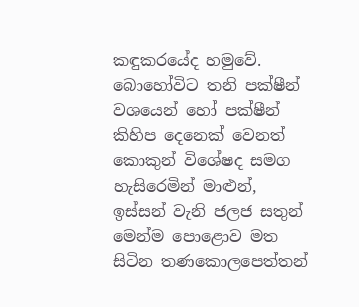කඳුකරයේද හමුවේ. බොහෝවිට තනි පක්ෂීන් වශයෙන් හෝ පක්ෂීන් කිහිප දෙනෙක් වෙනත් කොකුන් විශේෂද සමග හැසිරෙමින් මාළුන්, ඉස්සන් වැනි ජලජ සතුන් මෙන්ම පොළොව මත සිටින තණකොලපෙත්තන්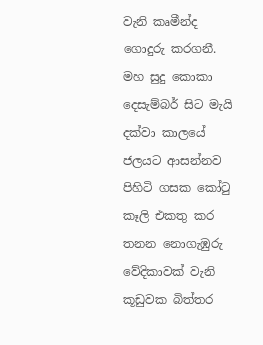වැනි කෘමීන්ද ගොදුරු කරගනී. මහ සුදු කොකා දෙසැම්බර් සිට මැයි දක්වා කාලයේ ජලයට ආසන්නව පිහිටි ගසක කෝටු කෑලි එකතු කර තනන නොගැඹුරු වේදිකාවක් වැනි කූඩුවක බිත්තර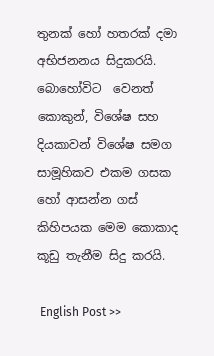තුනක් හෝ හතරක් දමා අභිජනනය සිදුකරයි. බොහෝවිට  වෙනත් කොකුන්, විශේෂ සහ දියකාවන් විශේෂ සමග සාමූහිකව එකම ගසක හෝ ආසන්න ගස් කිහිපයක මෙම කොකාද කූඩු තැනීම සිදු කරයි.

 English Post >>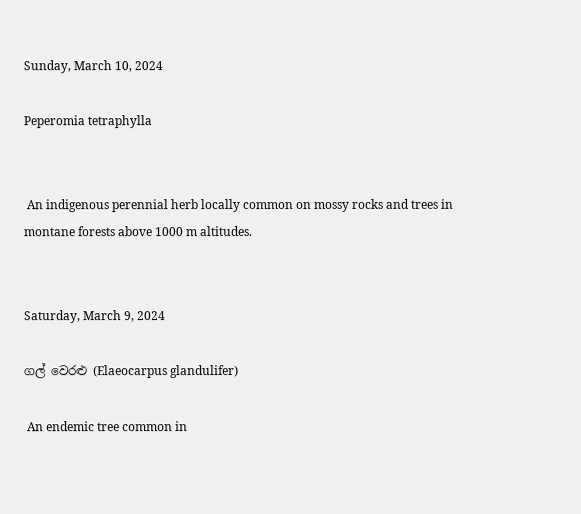Sunday, March 10, 2024

Peperomia tetraphylla


 An indigenous perennial herb locally common on mossy rocks and trees in montane forests above 1000 m altitudes.


Saturday, March 9, 2024

ගල් වෙරළු (Elaeocarpus glandulifer)

 An endemic tree common in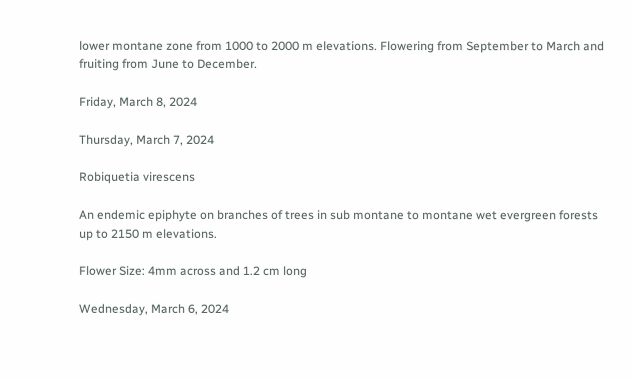lower montane zone from 1000 to 2000 m elevations. Flowering from September to March and fruiting from June to December.

Friday, March 8, 2024

Thursday, March 7, 2024

Robiquetia virescens

An endemic epiphyte on branches of trees in sub montane to montane wet evergreen forests up to 2150 m elevations.

Flower Size: 4mm across and 1.2 cm long

Wednesday, March 6, 2024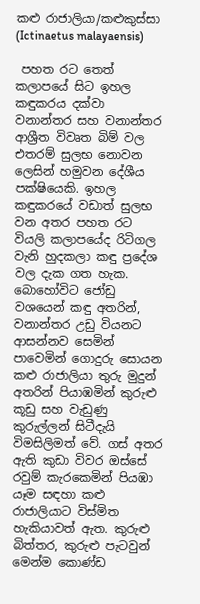කළු රාජාලියා/කළුකුස්සා (Ictinaetus malayaensis)

 පහත රට තෙත් කලාපයේ සිට ඉහල කඳුකරය දක්වා  වනාන්තර සහ වනාන්තර ආශ්‍රීත විවෘත බිම් වල එතරම් සුලභ නොවන ලෙසින් හමුවන දේශීය පක්ෂියෙකි. ඉහල කඳුකරයේ වඩාත් සුලභ වන අතර පහත රට වියලි කලාපයේද රිටිගල වැනි හුදකලා කඳු ප්‍රදේශ වල දැක ගත හැක. බොහෝවිට ජෝඩු වශයෙන් කඳු අතරින්, වනාන්තර උඩු වියනට ආසන්නව සෙමින් පාවෙමින් ගොදුරු සොයන කළු රාජාලියා තුරු මුදුන් අතරින් පියාඹමින් කුරුළු කූඩු සහ වැඩුණු කුරුල්ලන් සිටීදැයි විමසිලිමත් වේ. ගස් අතර ඇති කුඩා විවර ඔස්සේ රවුම් කැරකෙමින් පියඹා යෑම සඳහා කළු රාජාලියාට විස්මිත හැකියාවත් ඇත. කුරුළු බිත්තර, කුරුළු පැටවුන් මෙන්ම කොණ්ඩ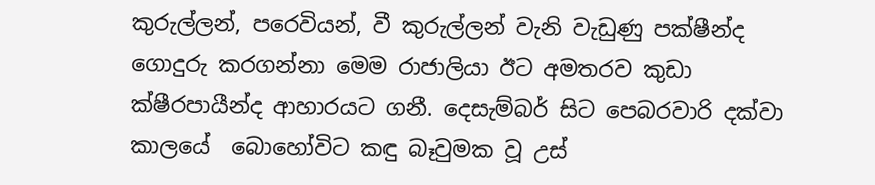කුරුල්ලන්, පරෙවියන්, වී කුරුල්ලන් වැනි වැඩුණු පක්ෂීන්ද ගොදුරු කරගන්නා මෙම රාජාලියා ඊට අමතරව කුඩා ක්ෂීරපායීන්ද ආහාරයට ගනී. දෙසැම්බර් සිට පෙබරවාරි දක්වා කාලයේ  බොහෝවිට කඳු බෑවුමක වූ උස්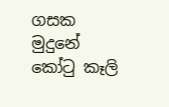ගසක මුදුනේ කෝටු කෑලි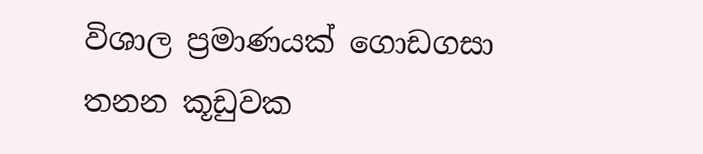විශාල ප්‍රමාණයක් ගොඩගසා තනන කූඩුවක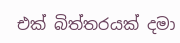එක් බිත්තරයක් දමා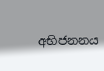අභිජනනය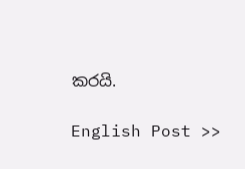කරයි.

English Post >>